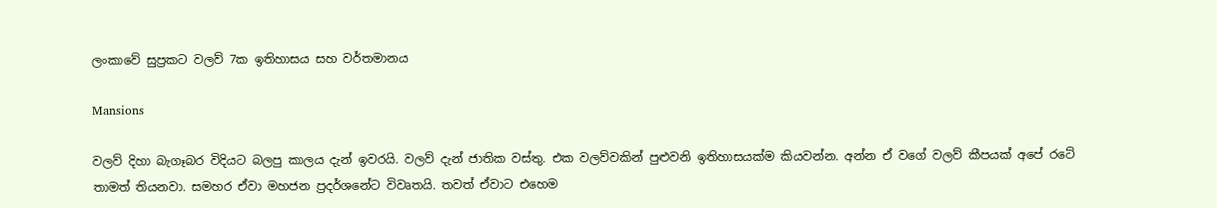ලංකාවේ සුප්‍රකට වලව් 7ක ඉතිහාසය සහ වර්තමානය

Mansions

වලව් දිහා බැගෑබර විදියට බලපු කාලය දැන් ඉවරයි. වලව් දැන් ජාතික වස්තු. එක වලව්වකින් පුළුවනි ඉතිහාසයක්ම කියවන්න. අන්න ඒ වගේ වලව් කීපයක් අපේ රටේ තාමත් තියනවා. සමහර ඒවා මහජන ප්‍රදර්ශනේට විවෘතයි. තවත් ඒවාට එහෙම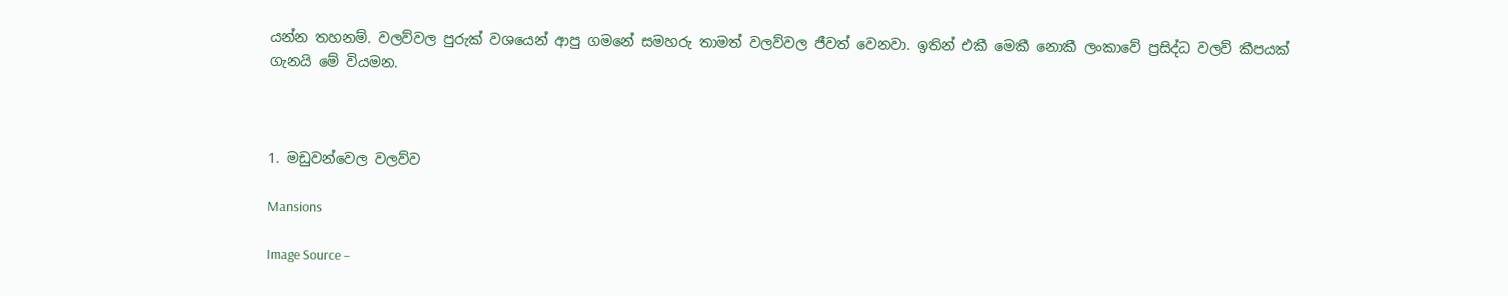යන්න තහනම්. වලව්වල පුරුක් වශයෙන් ආපු ගමනේ සමහරු තාමත් වලව්වල ජීවත් වෙනවා. ඉතින් එකී මෙකී නොකී ලංකාවේ ප්‍රසිද්ධ වලව් කීපයක් ගැනයි මේ වියමන.



1. මඩුවන්වෙල වලව්ව

Mansions

Image Source –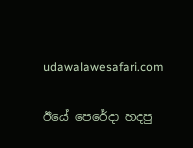udawalawesafari.com

ඊයේ පෙරේදා හදපු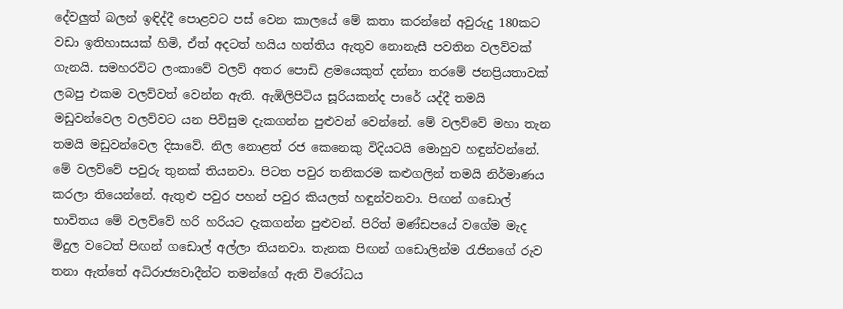දේවලුත් බලන් ඉඳිද්දී පොළවට පස් වෙන කාලයේ මේ කතා කරන්නේ අවුරුදු 180කට වඩා ඉතිහාසයක් හිමි, ඒත් අදටත් හයිය හත්තිය ඇතුව නොනැසී පවතින වලව්වක් ගැනයි. සමහරවිට ලංකාවේ වලව් අතර පොඩි ළමයෙකුත් දන්නා තරමේ ජනප්‍රියතාවක් ලබපු එකම වලව්වත් වෙන්න ඇති. ඇඹිලිපිටිය සූරියකන්ද පාරේ යද්දී තමයි මඩුවන්වෙල වලව්වට යන පිවිසුම දැකගන්න පුළුවන් වෙන්නේ. මේ වලව්වේ මහා තැන තමයි මඩුවන්වෙල දිසාවේ. නිල නොළත් රජ කෙනෙකු විදියටයි මොහුව හඳුන්වන්නේ. මේ වලව්වේ පවුරු තුනක් තියනවා. පිටත පවුර තනිකරම කළුගලින් තමයි නිර්මාණය කරලා තියෙන්නේ. ඇතුළු පවුර පහන් පවුර කියලත් හඳුන්වනවා. පිඟන් ගඩොල් භාවිතය මේ වලව්වේ හරි හරියට දැකගන්න පුළුවන්. පිරිත් මණ්ඩපයේ වගේම මැද මිදුල වටෙත් පිඟන් ගඩොල් අල්ලා තියනවා. තැනක පිඟන් ගඩොලින්ම රැජිනගේ රුව තනා ඇත්තේ අධිරාජ්‍යවාදීන්ට තමන්ගේ ඇති විරෝධය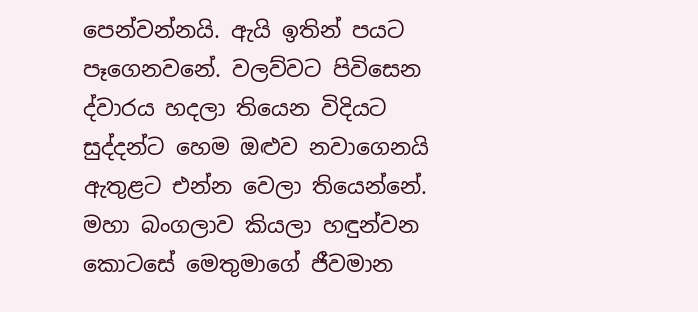පෙන්වන්නයි. ඇයි ඉතින් පයට පෑගෙනවනේ. වලව්වට පිවිසෙන ද්වාරය හදලා තියෙන විදියට සුද්දන්ට හෙම ඔළුව නවාගෙනයි ඇතුළට එන්න වෙලා තියෙන්නේ. මහා බංගලාව කියලා හඳුන්වන කොටසේ මෙතුමාගේ ජීවමාන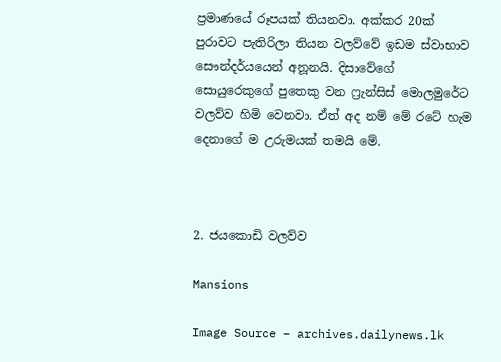ප්‍රමාණයේ රූපයක් තියනවා. අක්කර 20ක් පුරාවට පැතිරිලා තියන වලව්වේ ඉඩම ස්වාභාව සෞන්දර්යයෙන් අනූනයි. දිසාවේගේ සොයුරෙකුගේ පුතෙකු වන ෆ්‍රැන්සිස් මොලමුරේට වලව්ව හිමි වෙනවා. ඒත් අද නම් මේ රටේ හැම දෙනාගේ ම උරුමයක් තමයි මේ.



2. ජයකොඩි වලව්ව

Mansions

Image Source – archives.dailynews.lk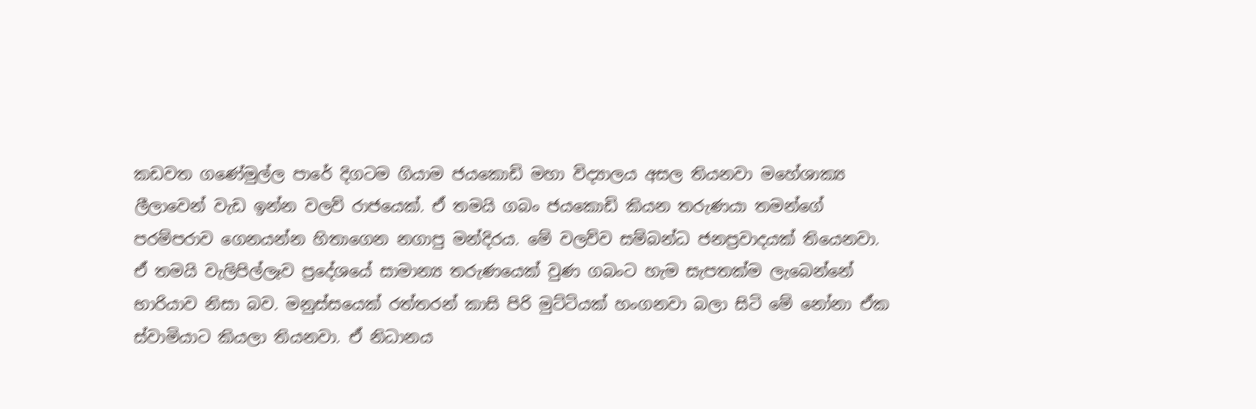කඩවත ගණේමුල්ල පාරේ දිගටම ගියාම ජයකොඩි මහා විද්‍යාලය අසල තියනවා මහේශාක්‍ය ලීලාවෙන් වැඩ ඉන්න වලව් රාජයෙක්. ඒ තමයි ගබං ජයකොඩි කියන තරුණයා තමන්ගේ පරම්පරාව ගෙනයන්න හිතාගෙන නගාපු මන්දිරය. මේ වලව්ව සම්බන්ධ ජනප්‍රවාදයක් තියෙනවා. ඒ තමයි වැලිපිල්ලෑව ප්‍රදේශයේ සාමාන්‍ය තරුණයෙක් වුණ ගබංට හැම සැපතක්ම ලැබෙන්නේ භාරියාව නිසා බව. මනුස්සයෙක් රත්තරන් කාසි පිරි මුට්ටියක් හංගනවා බලා සිටි මේ නෝනා ඒක ස්වාමියාට කියලා තියනවා. ඒ නිධානය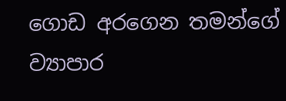ගොඩ අරගෙන තමන්ගේ ව්‍යාපාර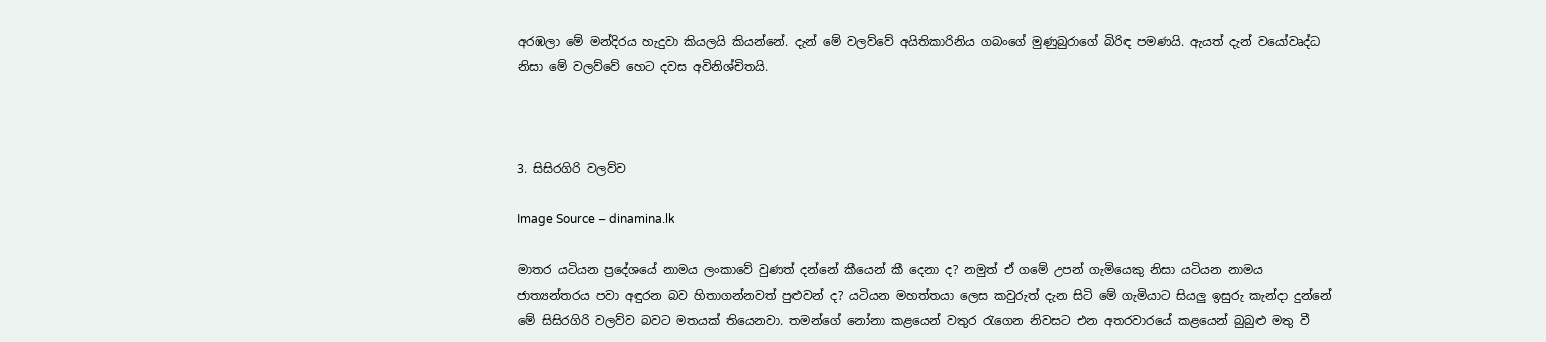අරඹලා මේ මන්දිරය හැදුවා කියලයි කියන්නේ. දැන් මේ වලව්වේ අයිතිකාරිනිය ගබංගේ මුණුබුරාගේ බිරිඳ පමණයි. ඇයත් දැන් වයෝවෘද්ධ නිසා මේ වලව්වේ හෙට දවස අවිනිශ්චිතයි.



3. සිසිරගිරි වලව්ව

Image Source – dinamina.lk

මාතර යටියන ප්‍රදේශයේ නාමය ලංකාවේ වුණත් දන්නේ කීයෙන් කී දෙනා ද? නමුත් ඒ ගමේ උපන් ගැමියෙකු නිසා යටියන නාමය ජාත්‍යන්තරය පවා අඳුරන බව හිතාගන්නවත් පුළුවන් ද? යටියන මහත්තයා ලෙස කවුරුත් දැන සිටි මේ ගැමියාට සියලු ඉසුරු කැන්දා දුන්නේ මේ සිසිරගිරි වලව්ව බවට මතයක් තියෙනවා. තමන්ගේ නෝනා කළයෙන් වතුර රැගෙන නිවසට එන අතරවාරයේ කළයෙන් බුබුළු මතු වී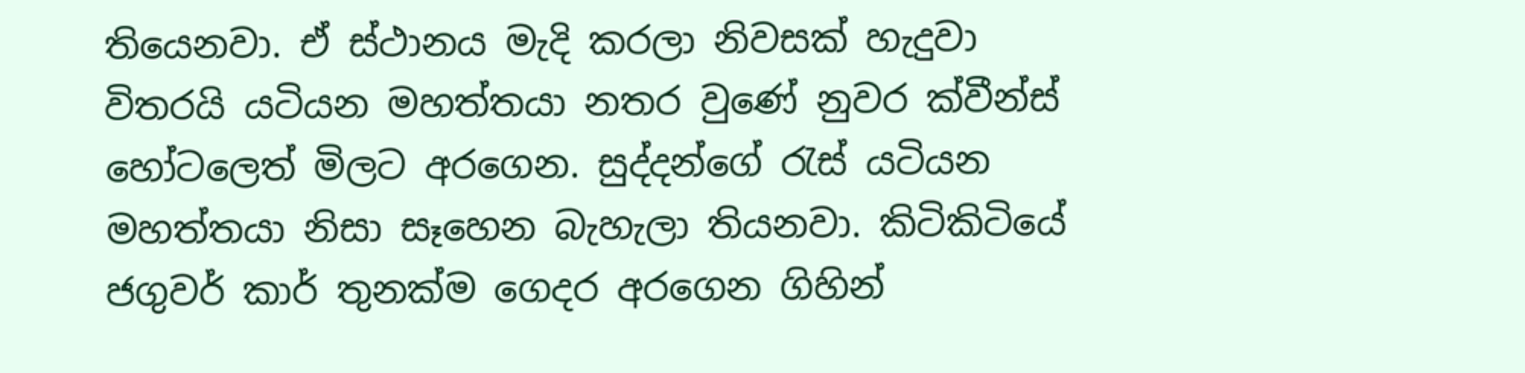තියෙනවා. ඒ ස්ථානය මැදි කරලා නිවසක් හැදුවා විතරයි යටියන මහත්තයා නතර වුණේ නුවර ක්වීන්ස් හෝටලෙත් මිලට අරගෙන. සුද්දන්ගේ රැස් යටියන මහත්තයා නිසා සෑහෙන බැහැලා තියනවා. කිටිකිටියේ ජගුවර් කාර් තුනක්ම ගෙදර අරගෙන ගිහින්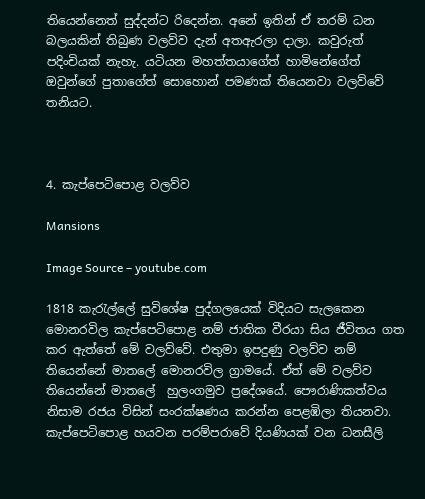තියෙන්නෙත් සුද්දන්ට රිදෙන්න. අනේ ඉතින් ඒ තරම් ධන බලයකින් තිබුණ වලව්ව දැන් අතඇරලා දාලා. කවුරුත් පදිංචියක් නැහැ. යටියන මහත්තයාගේත් හාමිනේගේත් ඔවුන්ගේ පුතාගේත් සොහොන් පමණක් තියෙනවා වලව්වේ තනියට.



4. කැප්පෙටිපොළ වලව්ව

Mansions

Image Source – youtube.com

1818 කැරැල්ලේ සුවිශේෂ පුද්ගලයෙක් විදියට සැලකෙන මොනරවිල කැප්පෙටිපොළ නම් ජාතික වීරයා සිය ජීවිතය ගත කර ඇත්තේ මේ වලව්වේ. එතුමා ඉපදුණු වලව්ව නම් තියෙන්නේ මාතලේ මොනරවිල ග්‍රාමයේ. ඒත් මේ වලව්ව තියෙන්නේ මාතලේ  හුලංගමුව ප්‍රදේශයේ. පෞරාණිකත්වය නිසාම රජය විසින් සංරක්ෂණය කරන්න පෙළඹිලා තියනවා. කැප්පෙටිපොළ හයවන පරම්පරාවේ දියණියක් වන ධනසීලි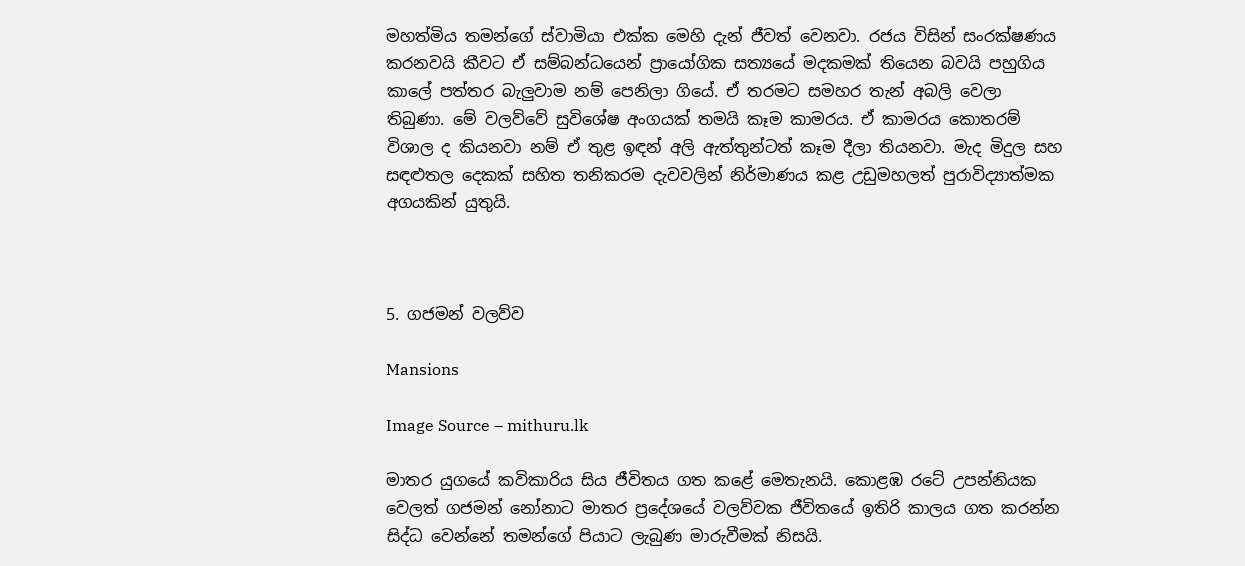මහත්මිය තමන්ගේ ස්වාමියා එක්ක මෙහි දැන් ජීවත් වෙනවා. රජය විසින් සංරක්ෂණය කරනවයි කීවට ඒ සම්බන්ධයෙන් ප්‍රායෝගික සත්‍යයේ මදකමක් තියෙන බවයි පහුගිය කාලේ පත්තර බැලුවාම නම් පෙනිලා ගියේ. ඒ තරමට සමහර තැන් අබලි වෙලා තිබුණා. මේ වලව්වේ සුවිශේෂ අංගයක් තමයි කෑම කාමරය. ඒ කාමරය කොතරම් විශාල ද කියනවා නම් ඒ තුළ ඉඳන් අලි ඇත්තුන්ටත් කෑම දීලා තියනවා. මැද මිදුල සහ සඳළුතල දෙකක් සහිත තනිකරම දැවවලින් නිර්මාණය කළ උඩුමහලත් පුරාවිද්‍යාත්මක අගයකින් යුතුයි.



5. ගජමන් වලව්ව

Mansions

Image Source – mithuru.lk

මාතර යුගයේ කවිකාරිය සිය ජීවිතය ගත කළේ මෙතැනයි. කොළඹ රටේ උපන්නියක වෙලත් ගජමන් නෝනාට මාතර ප්‍රදේශයේ වලව්වක ජීවිතයේ ඉතිරි කාලය ගත කරන්න සිද්ධ වෙන්නේ තමන්ගේ පියාට ලැබුණ මාරුවීමක් නිසයි.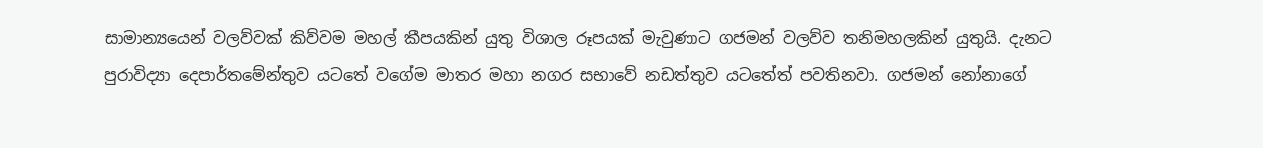සාමාන්‍යයෙන් වලව්වක් කිව්වම මහල් කීපයකින් යුතු විශාල රූපයක් මැවුණාට ගජමන් වලව්ව තනිමහලකින් යුතුයි. දැනට පුරාවිද්‍යා දෙපාර්තමේන්තුව යටතේ වගේම මාතර මහා නගර සභාවේ නඩත්තුව යටතේත් පවතිනවා. ගජමන් නෝනාගේ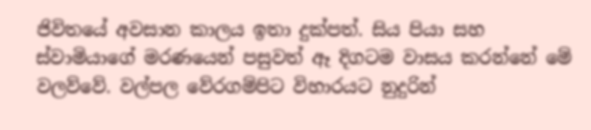ජිවිතයේ අවසාන කාලය ඉතා දුක්පත්. සිය පියා සහ ස්වාමියාගේ මරණයෙන් පසුවත් ඈ දිගටම වාසය කරන්නේ මේ වලව්වේ. වල්පල වේරගම්පිට විහාරයට නුදුරින්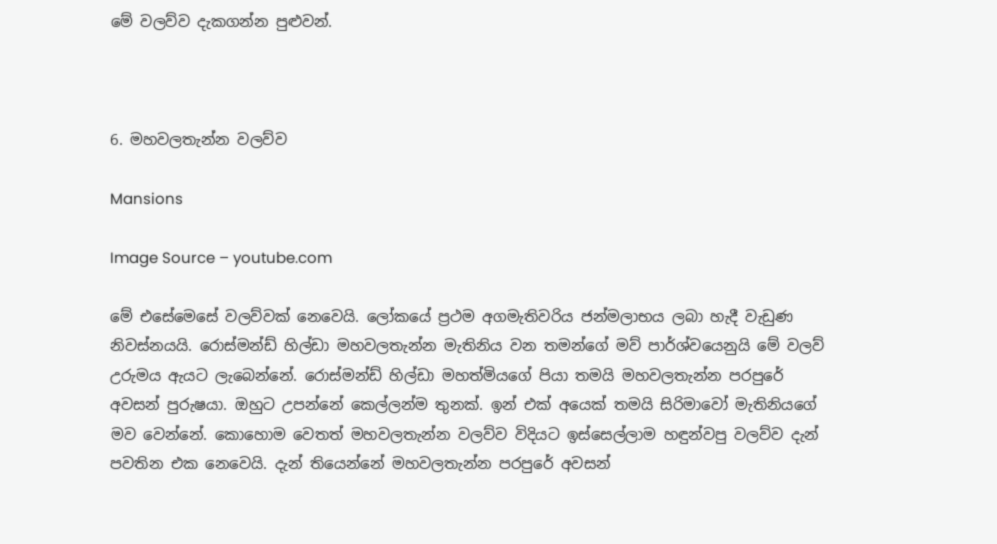මේ වලව්ව දැකගන්න පුළුවන්.



6. මහවලතැන්න වලව්ව

Mansions

Image Source – youtube.com

මේ එසේමෙසේ වලව්වක් නෙවෙයි. ලෝකයේ ප්‍රථම අගමැතිවරිය ජන්මලාභය ලබා හැදී වැඩුණ නිවස්නයයි. රොස්මන්ඩ් හිල්ඩා මහවලතැන්න මැතිනිය වන තමන්ගේ මව් පාර්ශ්වයෙනුයි මේ වලව් උරුමය ඇයට ලැබෙන්නේ. රොස්මන්ඩ් හිල්ඩා මහත්මියගේ පියා තමයි මහවලතැන්න පරපුරේ අවසන් පුරුෂයා. ඔහුට උපන්නේ කෙල්ලන්ම තුනක්. ඉන් එක් අයෙක් තමයි සිරිමාවෝ මැතිනියගේ මව වෙන්නේ. කොහොම වෙතත් මහවලතැන්න වලව්ව විදියට ඉස්සෙල්ලාම හඳුන්වපු වලව්ව දැන් පවතින එක නෙවෙයි. දැන් තියෙන්නේ මහවලතැන්න පරපුරේ අවසන්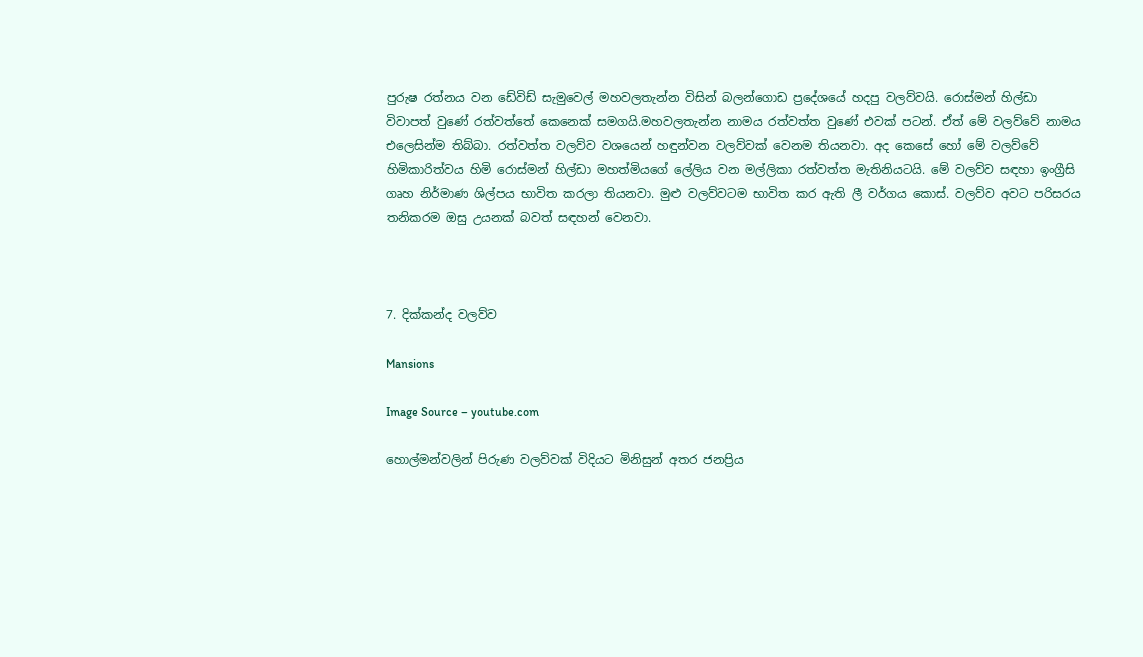පුරුෂ රත්නය වන ඩේවිඩ් සැමුවෙල් මහවලතැන්න විසින් බලන්ගොඩ ප්‍රදේශයේ හදපු වලව්වයි. රොස්මන් හිල්ඩා විවාපත් වුණේ රත්වත්තේ කෙනෙක් සමගයි.මහවලතැන්න නාමය රත්වත්ත වුණේ එවක් පටන්. ඒත් මේ වලව්වේ නාමය එලෙසින්ම තිබ්බා. රත්වත්ත වලව්ව වශයෙන් හඳුන්වන වලව්වක් වෙනම තියනවා. අද කෙසේ හෝ මේ වලව්වේ හිමිකාරිත්වය හිමි රොස්මන් හිල්ඩා මහත්මියගේ ලේලිය වන මල්ලිකා රත්වත්ත මැතිනියටයි. මේ වලව්ව සඳහා ඉංග්‍රීසි ගෘහ නිර්මාණ ශිල්පය භාවිත කරලා තියනවා. මුළු වලව්වටම භාවිත කර ඇති ලී වර්ගය කොස්. වලව්ව අවට පරිසරය තනිකරම ඔසු උයනක් බවත් සඳහන් වෙනවා.



7. දික්කන්ද වලව්ව

Mansions

Image Source – youtube.com

හොල්මන්වලින් පිරුණ වලව්වක් විදියට මිනිසුන් අතර ජනප්‍රිය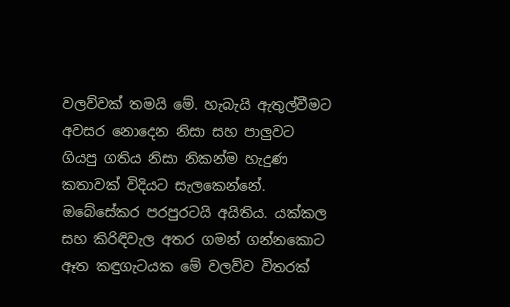වලව්වක් තමයි මේ. හැබැයි ඇතුල්වීමට අවසර නොදෙන නිසා සහ පාලුවට ගියපු ගතිය නිසා නිකන්ම හැදුණ කතාවක් විදියට සැලකෙන්නේ. ඔබේසේකර පරපුරටයි අයිතිය. යක්කල සහ කිරිඳිවැල අතර ගමන් ගන්නකොට ඈත කඳුගැටයක මේ වලව්ව විතරක්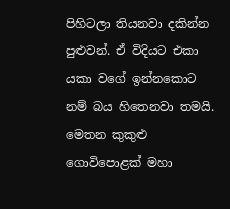පිහිටලා තියනවා දකින්න පුළුවන්. ඒ විදියට එකා යකා වගේ ඉන්නකොට නම් බය හිතෙනවා තමයි. මෙතන කුකුළු ගොවිපොළක් මහා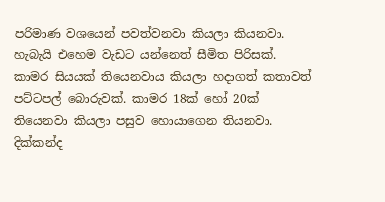පරිමාණ වශයෙන් පවත්වනවා කියලා කියනවා. හැබැයි එහෙම වැඩට යන්නෙත් සීමිත පිරිසක්. කාමර සියයක් තියෙනවාය කියලා හදාගත් කතාවත් පට්ටපල් බොරුවක්. කාමර 18ක් හෝ 20ක් තියෙනවා කියලා පසුව හොයාගෙන තියනවා. දික්කන්ද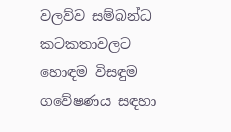වලව්ව සම්බන්ධ කටකතාවලට හොඳම විසඳුම ගවේෂණය සඳහා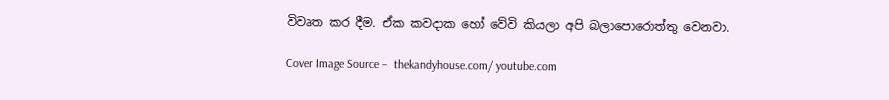විවෘත කර දීම. ඒක කවදාක හෝ වේවි කියලා අපි බලාපොරොත්තු වෙනවා.

Cover Image Source –  thekandyhouse.com/ youtube.com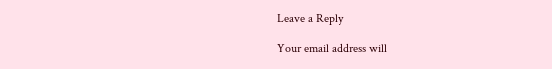Leave a Reply

Your email address will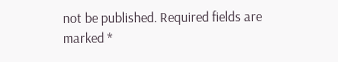not be published. Required fields are marked *